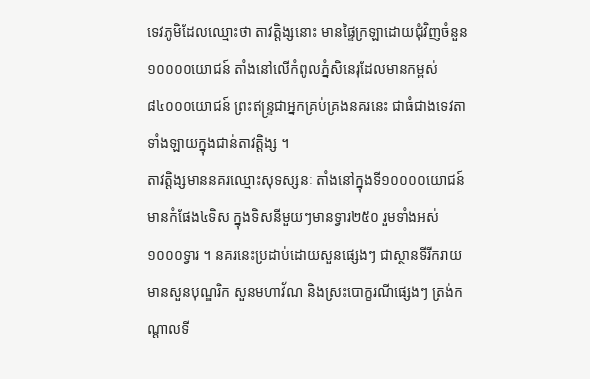ទេវភូមិដែលឈ្មោះថា តាវត្តិង្សនោះ មានផ្ទៃក្រឡាដោយជុំវិញចំនួន១០០០០យោជន៍ តាំងនៅលើកំពូលភ្នំសិនេរុដែលមានកម្ពស់ ៨៤០០០យោជន៍ ព្រះឥន្ទ្រជាអ្នកគ្រប់គ្រងនគរនេះ ជាធំជាងទេវតាទាំងឡាយក្នុងជាន់តាវត្តិង្ស ។
តាវត្តិង្សមាននគរឈ្មោះសុទស្សនៈ តាំងនៅក្នុងទី១០០០០យោជន៍ មានកំផែង៤ទិស ក្នុងទិសនីមួយៗមានទ្វារ២៥០ រួមទាំងអស់១០០០ទ្វារ ។ នគរនេះប្រដាប់ដោយសួនផ្សេងៗ ជាស្ថានទីរីករាយ មានសួនបុណ្ឌរិក សួនមហាវ័ណ និងស្រះបោក្ខរណីផ្សេងៗ ត្រង់កណ្តាលទី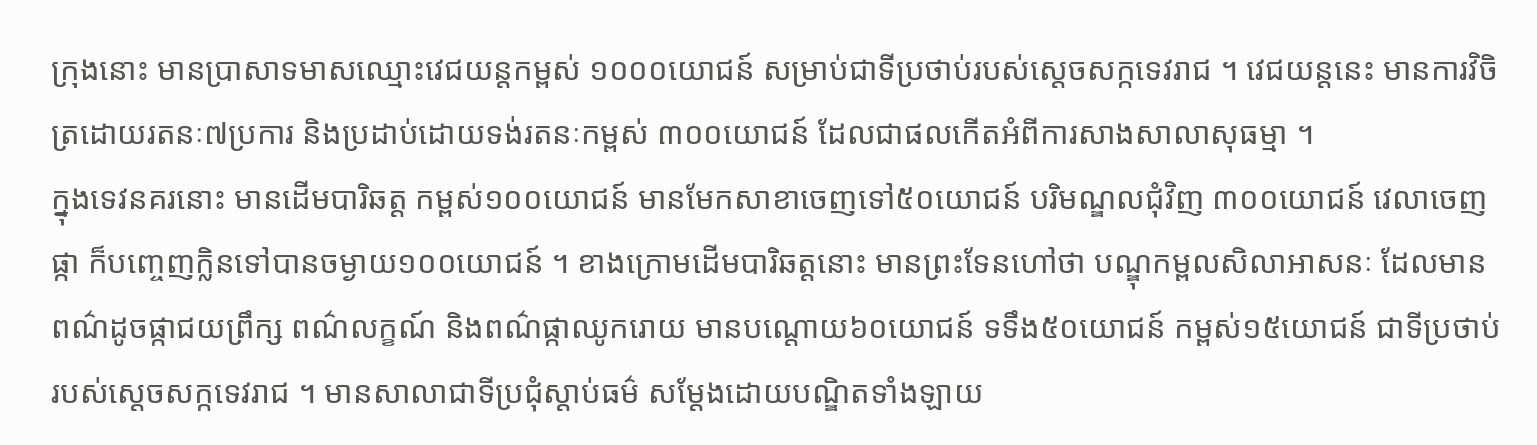ក្រុងនោះ មានប្រាសាទមាសឈ្មោះវេជយន្តកម្ពស់ ១០០០យោជន៍ សម្រាប់ជាទីប្រថាប់របស់ស្តេចសក្កទេវរាជ ។ វេជយន្តនេះ មានការវិចិត្រដោយរតនៈ៧ប្រការ និងប្រដាប់ដោយទង់រតនៈកម្ពស់ ៣០០យោជន៍ ដែលជាផលកើតអំពីការសាងសាលាសុធម្មា ។
ក្នុងទេវនគរនោះ មានដើមបារិឆត្ត កម្ពស់១០០យោជន៍ មានមែកសាខាចេញទៅ៥០យោជន៍ បរិមណ្ឌលជុំវិញ ៣០០យោជន៍ វេលាចេញផ្កា ក៏បញ្ចេញក្លិនទៅបានចម្ងាយ១០០យោជន៍ ។ ខាងក្រោមដើមបារិឆត្តនោះ មានព្រះទែនហៅថា បណ្ឌុកម្ពលសិលាអាសនៈ ដែលមានពណ៌ដូចផ្កាជយព្រឹក្ស ពណ៌លក្ខណ៍ និងពណ៌ផ្កាឈូករោយ មានបណ្តោយ៦០យោជន៍ ទទឹង៥០យោជន៍ កម្ពស់១៥យោជន៍ ជាទីប្រថាប់របស់ស្តេចសក្កទេវរាជ ។ មានសាលាជាទីប្រជុំស្តាប់ធម៌ សម្តែងដោយបណ្ឌិតទាំងឡាយ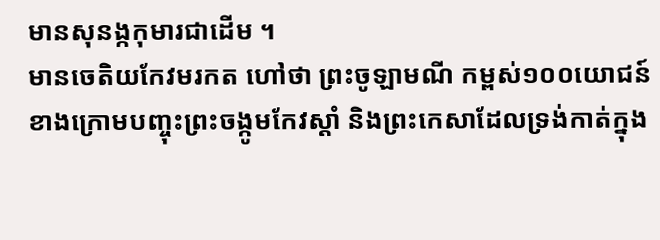មានសុនង្កកុមារជាដើម ។
មានចេតិយកែវមរកត ហៅថា ព្រះចូឡាមណី កម្ពស់១០០យោជន៍ ខាងក្រោមបញ្ចុះព្រះចង្កូមកែវស្តាំ និងព្រះកេសាដែលទ្រង់កាត់ក្នុង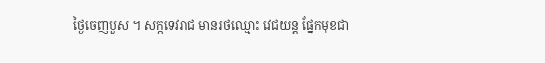ថ្ងៃចេញបួស ។ សក្កទេវរាជ មានរថឈ្មោះ វេជយន្ត ផ្នែកមុខជា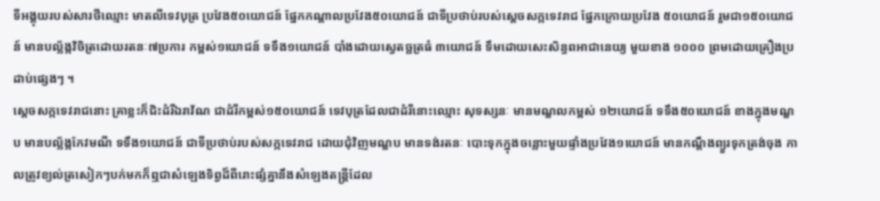ទីអង្គុយរបស់សារថីឈ្មោះ មាតលីទេវបុត្រ ប្រវែង៥០យោជន៍ ផ្នែកកណ្តាលប្រវែង៥០យោជន៍ ជាទីប្រថាប់របស់ស្តេចសក្កទេវរាជ ផ្នែកក្រោយប្រវែង ៥០យោជន៍ រួមជា១៥០យោជន៍ មានបល្ល័ង្កវិចិត្រដោយរតនៈ៧ប្រការ កម្ពស់១យោជន៍ ទទឹង១យោជន៍ បាំងដោយស្វេតច្ឆត្រធំ ៣យោជន៍ ទឹមដោយសេះសិន្ធពអាជានេយ្យ មួយខាង ១០០០ ព្រមដោយគ្រឿងប្រដាប់ផ្សេងៗ ។
ស្តេចសក្កទេវរាជនោះ គ្រាខ្លះក៏ជិះដំរីឯរាវ័ណ ជាដំរីកម្ពស់១៥០យោជន៍ ទេវបុត្រដែលជាដំរីនោះឈ្មោះ សុទស្សនៈ មានមណ្ឌលកម្ពស់ ១២យោជន៍ ទទឹង៥០យោជន៍ ខាងក្នុងមណ្ឌប មានបល្ល័ង្កកែវមណី ទទឹង១យោជន៍ ជាទីប្រថាប់របស់សក្កទេវរាជ ដោយជុំវិញមណ្ឌប មានទង់រតនៈ បោះទុកក្នុងចន្លោះមួយផ្ទាំងប្រវែង១យោជន៍ មានកណ្តឹងព្យួរទុកត្រង់ចុង កាលត្រូវខ្យល់ត្រសៀកៗបក់មកក៏ឮជាសំឡេងទិព្វដ៏ពីរោះផ្សំគ្នានឹងសំឡេងតន្ត្រីដែល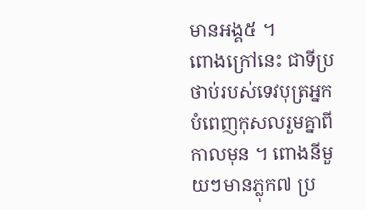មានអង្គ៥ ។
ពោងក្រៅនេះ ជាទីប្រថាប់របស់ទេវបុត្រអ្នកបំពេញកុសលរួមគ្នាពីកាលមុន ។ ពោងនីមួយៗមានភ្លុក៧ ប្រ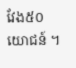វែង៥០យោជន៍ ។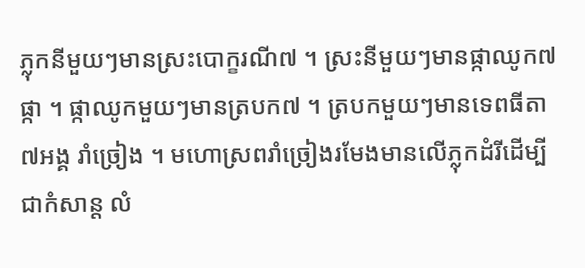ភ្លុកនីមួយៗមានស្រះបោក្ខរណី៧ ។ ស្រះនីមួយៗមានផ្កាឈូក៧ផ្កា ។ ផ្កាឈូកមួយៗមានត្របក៧ ។ ត្របកមួយៗមានទេពធីតា៧អង្គ រាំច្រៀង ។ មហោស្រពរាំច្រៀងរមែងមានលើភ្លុកដំរីដើម្បីជាកំសាន្ត លំ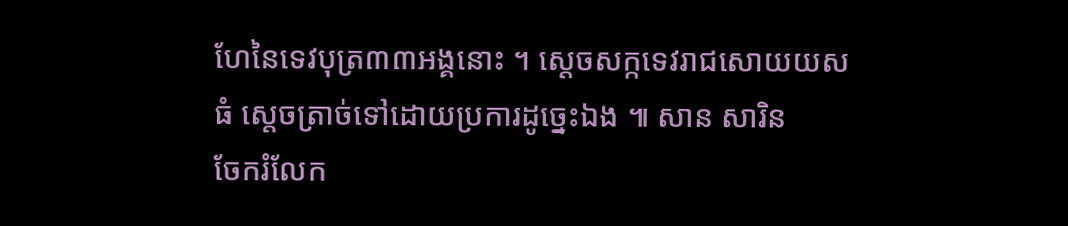ហែនៃទេវបុត្រ៣៣អង្គនោះ ។ ស្តេចសក្កទេវរាជសោយយសធំ ស្តេចត្រាច់ទៅដោយប្រការដូច្នេះឯង ៕ សាន សារិន
ចែករំលែក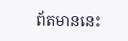ព័តមាននេះ